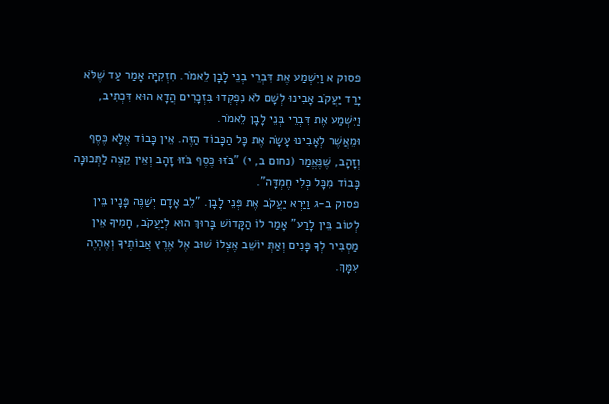פסוק א וַיִשְׁמַע אֶת דִּבְרֵי בְנֵי לָבָן לֵאמֹר. חִזְקִיָּה אָמַר עַד שֶׁלֹּא יָרַד יַעֲקֹב אָבִינוּ לְשָׁם לֹא נִפְקְדוּ בִּזְכָרִים הֲדָא הוּא דִּכְתִיב, וַיִּשְׁמַע אֶת דִּבְרֵי בְּנֵי לָבָן לֵאמֹר.
וּמֵאֲשֶׁר לְאָבִינוּ עָשָׂה אֶת כָּל הַכָּבוֹד הַזֶּה. אֵין כָּבוֹד אֶלָּא כֶּסֶף וְזָהָב, שֶׁנֶּאֱמַר (נחום ב, י) "בֹּזּוּ כֶּסֶף בֹּזּוּ זָהָב וְאֵין קֵצֶה לַתְּכוּנָה כָּבוֹד מִכָּל כְּלִי חֶמְדָּה".
פסוק ב-ג וַיַּרְא יַעֲקֹב אֶת פְּנֵי לָבָן. "לֵב אָדָם יְשַׁנֶּה פָּנָיו בֵּין לְטוֹב בֵּין לָרַע" אָמַר לוֹ הַקָּדוֹשׁ בָּרוּךְ הוּא לְיַעֲקֹב, חָמִיךָ אֵין מַסְבִּיר לְךָ פָּנִים וְאַתְּ יוֹשֵׁב אֶצְלוֹ שׁוּב אֶל אֶרֶץ אֲבוֹתֶיךָ וְאֶהְיֶה עִמָּךְ.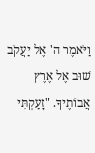וַיֹּאמֶר ה' אֶל יַעֲקֹב שׁוּב אֶל אֶרֶץ אֲבוֹתֶיךָ. "זָעַקְתִּי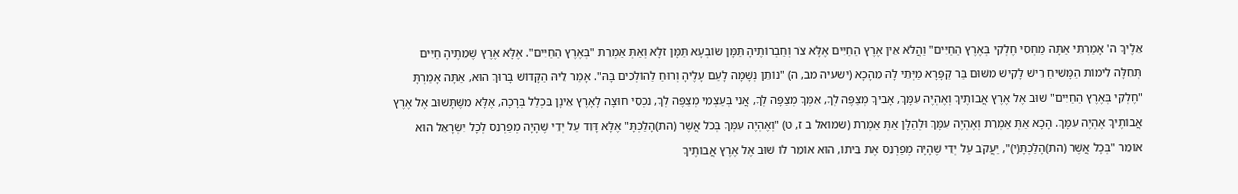אֵלֶיךָ ה' אָמַרְתִּי אַתָּה מַחְסִי חֶלְקִי בְּאֶרֶץ הַחַיִּים" וַהֲלֹא אֵין אֶרֶץ הַחַיִּים אֶלָּא צֹר וְחַבְרוֹתֶיהָ תַּמָּן שׂוֹבְעָא תַּמָּן זֹלָא וְאַתְּ אַמְרֵת "בְּאֶרֶץ הַחַיִּים". אֶלָּא אֶרֶץ שֶׁמֵתֶיהָ חַיִּים תְּחִלָּה לִימוֹת הַמָּשִׁיחַ רֵישׁ לָקִישׁ מִשּׁוּם בַּר קַפָּרָא מַיְּתֵי לָהּ מֵהָכָא (ישעיה מב, ה) "נוֹתֵן נְשָׁמָה לָעַם עָלֶיהָ וְרוּחַ לַהוֹלְכִים בָּהּ". אָמַר לֵיהּ הַקָּדוֹשׁ בָּרוּךְ הוּא, אַתָּה אָמַרְתָּ "חֶלְקִי בְּאֶרֶץ הַחַיִּים" שׁוּב אֶל אֶרֶץ אֲבוֹתֶיךָ וְאֶהְיֶה עִמָּךְ, אָבִיךָ מְצַפֶּה לְךָ, אִמְּךָ מְצַפָּה לְךָ, אֲנִי בְּעַצְמִי מְצַפֶּה לְךָ, נִכְסֵי חוּצָה לָאָרֶץ אֵינָן בִּכְלַל בְּרָכָה, אֶלָּא מִשֶּׁתָּשׁוּב אֶל אֶרֶץ אֲבוֹתֶיךָ אֶהְיֶה עִמָּךְ. הָכָא אַתְּ אַמְרֵת וְאֶהְיֶה עִמָּךְ וּלְהַלָּן אַתְּ אַמְרֵת (שמואל ב ז, ט) "וְאֶהְיֶה עִמְּךָ בְּכֹל אֲשֶׁר (הת)הָלַכְתָּ" אֶלָּא דָּוִד עַל יְדֵי שֶׁהָיָה מְפַרְנֵס לְכָל יִשְׂרָאֵל הוּא אוֹמֵר "בְּכָל אֲשֶׁר (הת)הָלַכְתָּ(י)", יַעֲקֹב עַל יְדֵי שֶׁהָיָה מְפַרְנֵס אֶת בֵּיתוֹ, הוּא אוֹמֵר לוֹ שׁוּב אֶל אֶרֶץ אֲבוֹתֶיךָ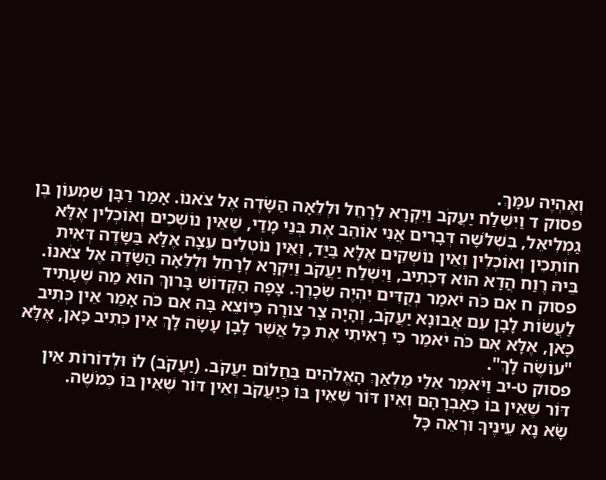וְאֶהְיֶה עִמָּךְ.
פסוק ד וַיִּשְׁלַח יַעֲקֹב וַיִּקְרָא לְרָחֵל וּלְלֵאָה הַשָּׂדֶה אֶל צֹאנוֹ. אָמַר רַבָּן שִׁמְעוֹן בֶּן גַמְלִיאֵל, בִּשְׁלֹשָׁה דְּבָרִים אֲנִי אוֹהֵב אֶת בְּנֵי מָדַי, שֶׁאֵין נוֹשְׁכִים וְאוֹכְלִין אֶלָּא חוֹתְכִין וְאוֹכְלִין וְאֵין נוֹשְׁקִים אֶלָּא בַּיַּד, וְאֵין נוֹטְלִים עֵצָה אֶלָּא בַּשָּׂדֶה דְּאִית בֵּיהּ רֶוַח הֲדָא הוּא דִּכְתִיב, וַיִּשְׁלַח יַעֲקֹב וַיִּקְרָא לְרָחֵל וּלְלֵאָה הַשָּׂדֶה אֶל צֹאנוֹ.
פסוק ח אִם כֹּה יֹאמַר נְקֻדִּים יִהְיֶה שְׂכָרֶךָ. צָפָה הַקָּדוֹשׁ בָּרוּךְ הוּא מַה שֶׁעָתִיד לַעֲשׂוֹת לָבָן עִם אֲבוּנָא יַעֲקֹב, וְהָיָה צָר צוּרָה כַּיּוֹצֵא בָּהּ אִם כֹּה אָמַר אֵין כְּתִיב כָּאן, אֶלָּא אִם כֹּה יֹאמַר כִּי רָאִיתִי אֶת כָּל אֲשֶׁר לָבָן עָשָׂה לָךְ אֵין כְּתִיב כָּאן, אֶלָּא "עוֹשֶׂה לָךְ".
פסוק ט-יב וַיֹּאמֶר אֵלַי מַלְאַךְ הָאֱלֹהִים בַּחֲלוֹם יַעֲקֹב. (יַעֲקֹב) לוֹ וּלְדוֹרוֹת אֵין דּוֹר שֶׁאֵין בּוֹ כְּאַבְרָהָם וְאֵין דּוֹר שֶׁאֵין בּוֹ כְּיַעֲקֹב וְאֵין דּוֹר שֶׁאֵין בּוֹ כְּמֹשֶׁה.
שָׂא נָא עֵינֶיךָ וּרְאֵה כָּל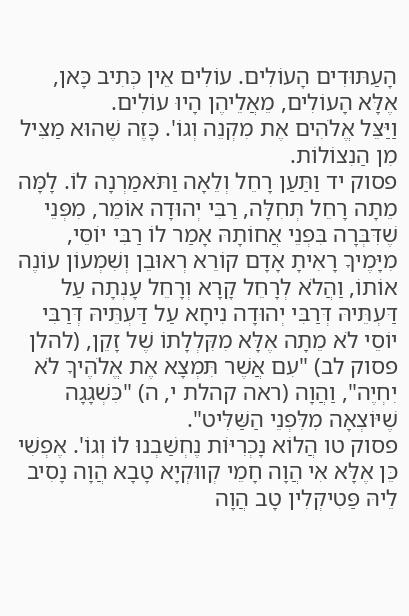הָעַתּוּדִים הָעוֹלִים. עוֹלִים אֵין כְּתִיב כָּאן, אֶלָּא הָעוֹלִים, מֵאֲלֵיהֶן הָיוּ עוֹלִים.
וַיַּצֵּל אֱלֹהִים אֶת מִקְנֵה וְגוֹ'. כָּזֶה שֶׁהוּא מַצִּיל מִן הַנִצוֹלוֹת.
פסוק יד וַתַּעַן רָחֵל וְלֵאָה וַתֹּאמַרְנָה לוֹ. לָמָּה מֵתָה רָחֵל תְּחִלָּה, רַבִּי יְהוּדָה אוֹמֵר, מִפְּנֵי שֶׁדִּבְּרָה בִּפְנֵי אֲחוֹתָהּ אָמַר לוֹ רַבִּי יוֹסֵי, מִיָּמֶיךָ רָאִיתָ אָדָם קוֹרֵא רְאוּבֵן וְשִׁמְעוֹן עוֹנֶה אוֹתוֹ, וַהֲלֹא לְרָחֵל קָרָא וְרָחֵל עָנְתָה עַל דַּעְתֵּיהּ דְּרַבִּי יְהוּדָה נִיחָא עַל דַּעְתֵּיהּ דְּרַבִּי יוֹסֵי לֹא מֵתָה אֶלָּא מִקִּלְלָתוֹ שֶׁל זָקֵן, (להלן פסוק לב) "עִם אֲשֶׁר תִּמְצָא אֶת אֱלֹהֶיךָ לֹא יִחְיֶה", וַהֲוָה (ראה קהלת י, ה) "כִּשְׁגָגָה שֶׁיּוֹצְאָה מִלִּפְנֵי הַשַּׁלִּיט".
פסוק טו הֲלוֹא נָכְרִיּוֹת נֶחְשַׁבְנוּ לוֹ וְגוֹ'. אֶפְשִׁי כֵּן אֶלָּא אִי הֲוָה חָמֵי קְווּקְיָא טָבָא הֲוָה נָסִיב לֵיהּ פַּטִיקְלִין טָב הֲוָה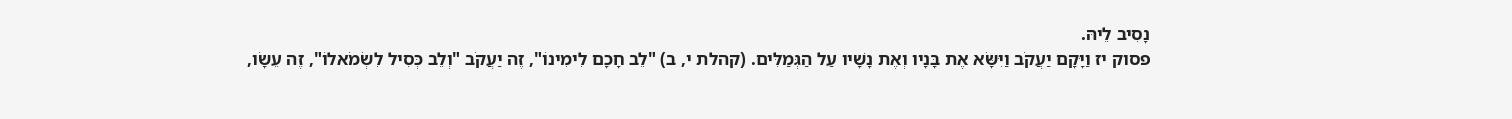נָסִיב לֵיהּ.
פסוק יז וַיָּקָם יַעֲקֹב וַיִּשָּׂא אֶת בָּנָיו וְאֶת נָשָׁיו עַל הַגְּמַלִּים. (קהלת י, ב) "לֵב חָכָם לִימִינוֹ", זֶה יַעֲקֹב "וְלֵב כְּסִיל לִשְׂמֹאלוֹ", זֶה עֵשָׂו,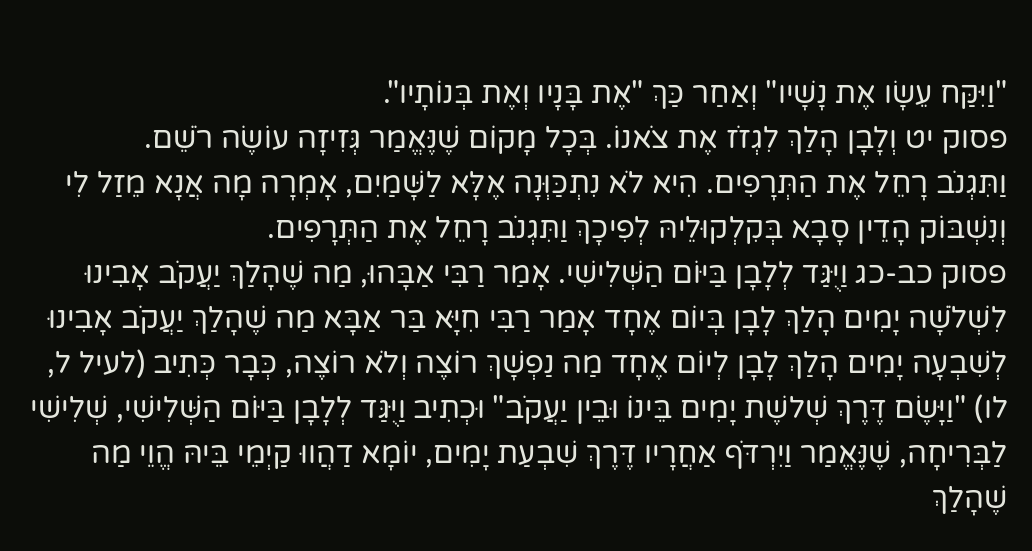"וַיִּקַּח עֵשָׂו אֶת נָשָׁיו" וְאַחַר כַּךְ "אֶת בָּנָיו וְאֶת בְּנוֹתָיו".
פסוק יט וְלָבָן הָלַךְ לִגְזֹז אֶת צֹאנוֹ. בְּכָל מָקוֹם שֶׁנֶּאֱמַר גְּזִיזָה עוֹשֶׂה רֹשֵׁם.
וַתִּגְנֹב רָחֵל אֶת הַתְּרָפִים. הִיא לֹא נִתְכַּוְּנָה אֶלָּא לַשָּׁמַיִם, אָמְרָה מָה אֲנָא מֵזַל לִי וְנִשְׁבּוֹק הָדֵין סָבָא בְּקִלְקוּלֵיהּ לְפִיכָךְ וַתִּגְנֹב רָחֵל אֶת הַתְּרָפִים.
פסוק כב-כג וַיֻּגַּד לְלָבָן בַּיּוֹם הַשְּׁלִישִׁי. אָמַר רַבִּי אַבָּהוּ, מַה שֶׁהָלַךְ יַעֲקֹב אָבִינוּ לִשְׁלֹשָׁה יָמִים הָלַךְ לָבָן בְּיוֹם אֶחָד אָמַר רַבִּי חִיָּא בַּר אַבָּא מַה שֶׁהָלַךְ יַעֲקֹב אָבִינוּ לְשִׁבְעָה יָמִים הָלַךְ לָבָן לְיוֹם אֶחָד מַה נַפְשָׁךְ רוֹצֶה וְלֹא רוֹצֶה, כְּבָר כְּתִיב (לעיל ל, לו) "וַיָּשֶׂם דֶּרֶךְ שְׁלשֶׁת יָמִים בֵּינוֹ וּבֵין יַעֲקֹב" וּכְתִיב וַיֻּגַּד לְלָבָן בַּיּוֹם הַשְּׁלִישִׁי, שְׁלִישִׁי לַבְּרִיחָה, שֶׁנֶּאֱמַר וַיִרְדֹּף אַחֲרָיו דֶּרֶךְ שִׁבְעַת יָמִים, יוֹמָא דַהֲווּ קַיְמֵי בֵּיהּ הֱוֵי מַה שֶׁהָלַךְ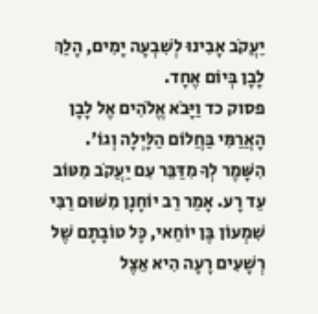יַעֲקֹב אָבִינוּ לְשִׁבְעָה יָמִים, הָלַךְ לָבָן בְּיוֹם אֶחָד.
פסוק כד וַיָּבֹא אֱלֹהִים אֶל לָבָן הָאֲרַמִּי בַּחֲלוֹם הַלָּיְלָה וְגוֹ'. הִשָּׁמֶר לְךָ מִדַּבֵּר עִם יַעֲקֹב מִטּוֹב עַד רָע. אָמַר רַב יוֹחָנָן מִשּׁוּם רַבִּי שִׁמְעוֹן בֶּן יוֹחַאי, כָּל טוֹבָתָם שֶׁל רְשָׁעִים רָעָה הִיא אֵצֶל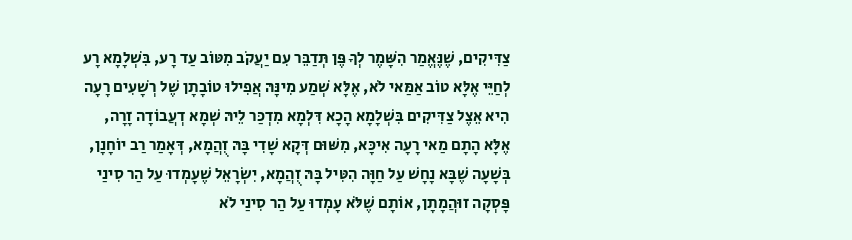צַדִּיקִים, שֶׁנֶּאֱמַר הִשָּׁמֶר לְךָ פֶּן תְּדַבֵּר עִם יַעֲקֹב מִטּוֹב עַד רָע, בִּשְׁלָמָא רָע לְחַיֵּי אֶלָּא טוֹב אַמַּאי לֹא, אֶלָּא שְׁמַע מִינָּהּ אֲפִילוּ טוֹבָתָן שֶׁל רְשָׁעִים רָעָה הִיא אֵצֶל צַדִּיקִים בִּשְׁלָמָא הָכָא דִּלְמָא מִדְכַּר לֵיהּ שְׁמָא דְעֲבוֹדָה זָרָה, אֶלָּא הָתָם מַאי רָעָה אִיכָּא, מִשּׁוּם דְּקָא שָׁדִי בָּהּ זֻהֲמָא, דְּאָמַר רַב יוֹחָנָן, בְּשָׁעָה שֶׁבָּא נָחָשׁ עַל חַוָּה הִטִּיל בָּהּ זֻהֲמָא, יִשְׂרָאֵל שֶׁעָמְדוּ עַל הַר סִינַי פָּסְקָה זוּהֲמָתָן, אוֹתָם שֶׁלֹּא עָמְדוּ עַל הַר סִינַי לֹא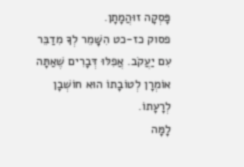פָּסְקָה זוּהֲמָתָן.
פסוק כז-כט הִשָּׁמֵר לְךָ מִדַבֵּר עִם יַעֲקֹב. אֲפִלּוּ דְּבָרִים שֶׁאַתָּה אוֹמְרָן לְטוֹבָתוֹ הוּא חוֹשְׁבָן לְרָעָתוֹ.
לָמָּה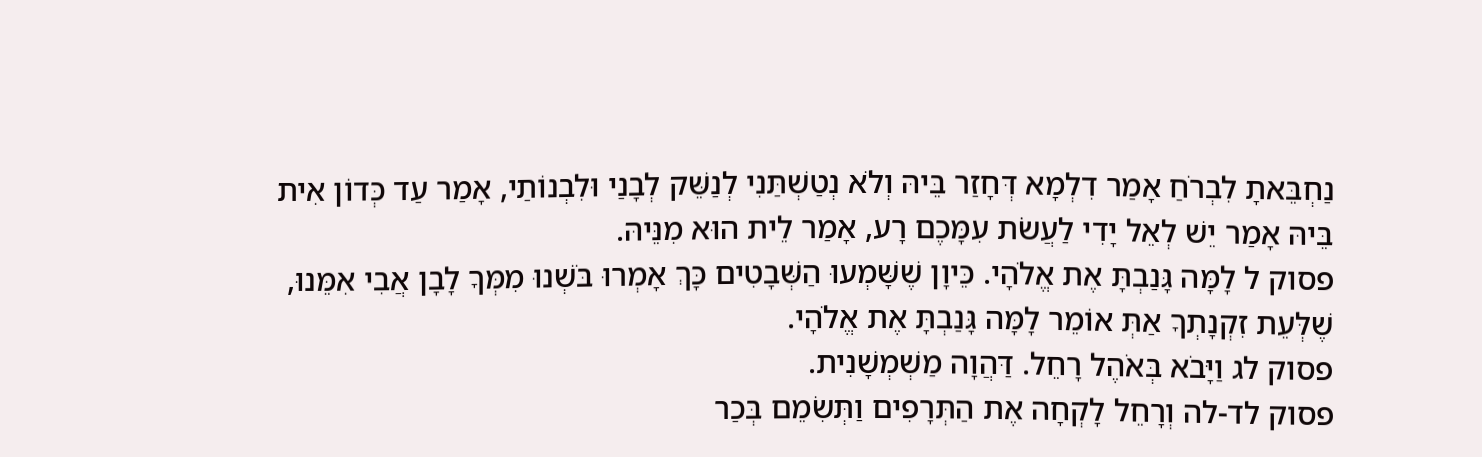נַחְבֵּאתָ לִבְרֹחַ אָמַר דִלְמָא דְּחָזַר בֵּיהּ וְלֹא נְטַשְׁתַּנִי לְנַשֵּׁק לְבָנַי וּלִבְנוֹתַי, אָמַר עַד כְּדוֹן אִית בֵּיהּ אָמַר יֵשׁ לְאֵל יָדִי לַעֲשֹׂת עִמָּכֶם רָע, אָמַר לֵית הוּא מִנֵּיהּ.
פסוק ל לָמָּה גָּנַבְתָּ אֶת אֱלֹהָי. כֵּיוָן שֶׁשָּׁמְעוּ הַשְּׁבָטִים כָּךְ אָמְרוּ בֹּשְׁנוּ מִמְּךָ לָבָן אֲבִי אִמֵּנוּ, שֶׁלְּעֵת זִקְנָתְךָ אַתְּ אוֹמֵר לָמָּה גָּנַבְתָּ אֶת אֱלֹהָי.
פסוק לג וַיָּבֹא בְּאֹהֶל רָחֵל. דַּהֲוָה מַשְׁמְשָׁנִית.
פסוק לד-לה וְרָחֵל לָקְחָה אֶת הַתְּרָפִים וַתְּשִׂמֵם בְּכַר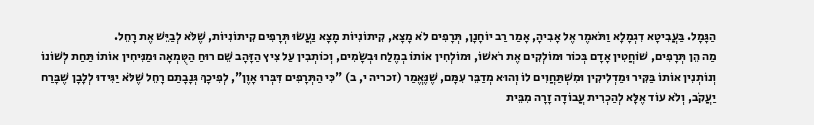הַגָּמָל. בַּעֲבִיטָא דִגְמָלָא וַתֹּאמֶר אֶל אָבִיהָ, אָמַר רַב יוֹחָנָן, תְּרָפִים לֹא מָצָא, קִיתוֹנִיוֹת מָצָא נַעֲשׂוּ תְּרָפִים קִיתוֹנִיוֹת, שֶׁלֹּא לְבַיֵּשׁ אֶת רָחֵל.
מַה הֵן תְּרָפִים, שׁוֹחֲטִין אָדָם בְּכוֹר וּמוֹלְקִים אֶת רֹאשׁוֹ, וּמוֹלְחִין אוֹתוֹ בְמֶלַח וּבְשָׂמִים, וְכוֹתְבִין עַל צִיץ הַזָּהָב שֵׁם רוּחַ הַטֻּמְאָה וּמַנִּיחִין אוֹתוֹ תַּחַת לְשׁוֹנוֹ וְנוֹתְנִין אוֹתוֹ בַּקִּיר וּמַדְלִיקִין וּמִשְׁתַּחֲוִים לוֹ וְהוּא מְדַבֵּר עִמָּם, שֶׁנֶּאֱמַר (זכריה י, ב) "כִּי הַתְּרָפִים דִּבְּרוּ אָוֶן", לְפִיכָךְ גְּנָבָתַם רָחֵל שֶׁלֹּא יַגִּידוּ לְלָבָן שֶׁבָּרַח יַעֲקֹב, וְלֹא עוֹד אֶלָּא לְהַכְרִית עֲבוֹדָה זָרָה מִבֵּית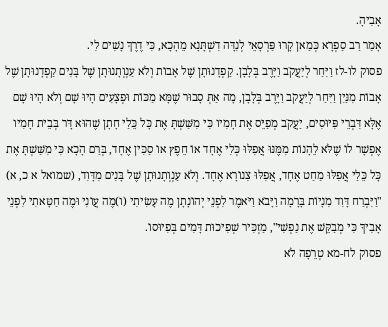אָבִיהָ.
אָמַר רַב סַפְרָא כְּמַאן קָרוּ פַּרְסָאֵי לְנִדָּה דִשְׁתָּנָא מֵהָכָא, כִּי דֶרֶךְ נָשִׁים לִי.
פסוק לו-לז וַיִּחַר לְיַעֲקֹב וַיָּרֶב בְּלָבָן. קַפְדָנוּתָן שֶׁל אָבוֹת וְלֹא עַנְוְתָנוּתָן שֶׁל בָּנִים קַפְדָנוּתָן שֶׁל אָבוֹת מִנַּיִן וַיִּחַר לְיַעֲקֹב וַיָּרֶב בְּלָבָן, מָה אַתְּ סָבוּר שֶׁמָּא מַכּוֹת וּפְצָעִים הָיוּ שָׁם וְלֹא הָיוּ שָׁם אֶלָּא דִּבְרֵי פִּיּוּסִים, יַעֲקֹב מְפַיֵּס אֶת חָמִיו כִּי מִשַּׁשְׁתָּ אֶת כָּל כֵּלַי חָתָן שֶׁהוּא דָּר בְּבֵית חָמִיו אֶפְשָׁר לוֹ שֶׁלֹּא לֵהָנוֹת מִמֶּנּוּ אֲפִלּוּ כְּלִי אֶחָד אוֹ חֵפֶץ אוֹ סַכִּין אֶחָד, בְּרַם הָכָא כִּי מִשַּׁשְׁתָּ אֶת כָּל כֵּלַי אֲפִלּוּ מַחַט אֶחָד, אֲפִלּוּ צִנוֹרָא אֶחָד. וְלֹא עַנְוְתָנוּתָן שֶׁל בָּנִים מִדָּוִד, (שמואל א כ, א) "וַיִּבְרַח דָּוִד מִנָיוֹת בָּרָמָה וַיָּבֹא וַיֹּאמֶר לִפְנֵי יְהוֹנָתָן מֶה עָשִׂיתִי (ו)מֶה עֲוֹנִי וּמֶה חַטָּאתִי לִפְנֵי אָבִיךָ כִּי מְבַקֵּשׁ אֶת נַפְשִׁי", מַזְכִּיר שְׁפִיכוּת דָּמִים בְּפִיוּסוֹ.
פסוק לח-מא טְרֵפָה לֹא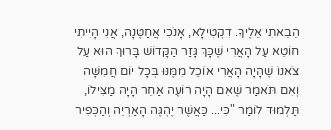הֵבֵאתִי אֵלֶיךָ. דִקְטִילָא, אָנֹכִי אֲחַטֶּנָה, אֲנִי הָיִיתִי חוֹטֵא עַל הָאֲרִי שֶׁכָּךְ גָּזַר הַקָּדוֹשׁ בָּרוּךְ הוּא עַל צֹאנוֹ שֶׁהָיָה הָאֲרִי אוֹכֵל מִמֶּנּוּ בְּכָל יוֹם חֲמִשָּׁה וְאִם תֹּאמַר שֶׁאִם הָיָה רוֹעֶה אַחֵר הָיָה מַצִּילוֹ, תַּלְמוּד לוֹמַר "כִּי... כַּאֲשֶׁר יֶהְגֶּה הָאַרְיֵה וְהַכְּפִיר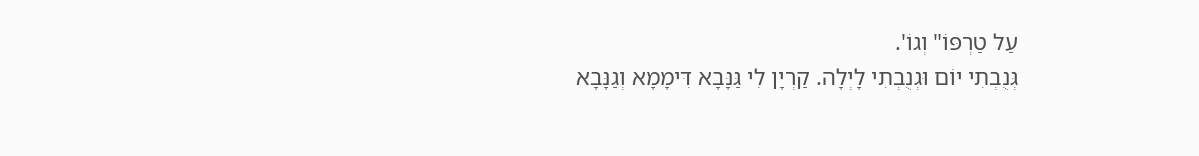עַל טַרְפּוֹ" וְגוֹ'.
גְּנֻבְתִי יוֹם וּגְנֻבְתִי לָיְלָה. קַרְיָן לִי גַּנָּבָא דִּימָמָא וְגַנָּבָא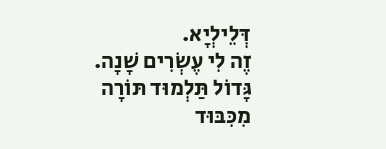דְּלֵילְיָא.
זֶה לִי עֶשְׂרִים שָׁנָה. גָּדוֹל תַּלְמוּד תּוֹרָה מִכִּבּוּד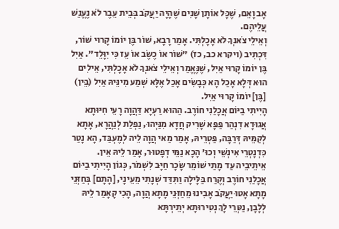אָב וָאֵם, שֶׁכָּל אוֹתָן שָׁנִים שֶׁהָיָה יַעֲקֹב בְּבֵית עֵבֶר לֹא נֶעֱנַשׁ עֲלֵיהֶם.
וְאֵילֵי צֹאנְךָ לֹא אָכָלְתִּי. אָמַר רָבָא, שׁוֹר בֶּן יוֹמוֹ קָרוּי שׁוֹר, דִּכְתִיב (ויקרא כב, כז) "שׁוֹר אוֹ כֶשֶׂב אוֹ עֵז כִּי יִוָּלֵד". אַיִל בֶּן יוֹמוֹ קָרוּי אַיִל, שֶׁנֶּאֱמַר וְאֵילֵי צֹאנְךָ לֹא אָכָלְתִּי, אֵילִים הוּא דְּלָא אָכַל הָא כְּבָשִׂים אָכַל אֶלָּא שְׁמַע מִינֵּיהּ אַיִל (בֵּין) [בֶּן] יוֹמוֹ קָרוּי אַיִל.
הָיִיתִי בַיּוֹם אֲכָלַנִי חוֹרֶב. הַהוּא רַעְיָא דַּהֲוָה רָעֵי חִיּוּתָא אֲגוּדָא דִנְהַר פַּפָּא שָׁרִיק חֲדָא מִנַּיְהוּ, נַפְלַת לְנַהֲרָא, אָתָא לְקַמֵּיהּ דְּרַבָּה, פַּטְרֵיהּ, אָמַר מַאי הֲוָה לֵיה לְמֶעְבַּד, הָא נָטַר כִּדְנָטְרֵי אִינְשֵׁי וְכוּ' הָכָא נַמֵּי דְפָטוּר, אָמַר לֵיהּ אֵין. אֵיתֵיבֵיה עַד מָתַי שׁוֹמֵר שָׂכָר חַיָּב לִשְׁמֹר, כְּגוֹן הָיִיתִי בַיּוֹם אֲכָלַנִי חוֹרֶב וְקֶרַח בַּלָּילָה וַתִּדַּד שְׁנָתִי מֵעֵינָי, [הָתָם] בְּחַזְּנֵי מָתָא אָטוּ יַעֲקֹב אָבִינוּ מֵחַזְּנֵי מָתָא הֲוָה, הָכִי קָאָמַר לֵיהּ לְלָבָן, נַטְּרֵי לָךְ נְטִירוּתָא יְתֵירְתָּא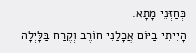כְּחַזְּנֵי מָתָא.
הָיִיתִי בַיּוֹם אֲכָלַנִי חוֹרֶב וְקֶרַח בַּלָּיְלָה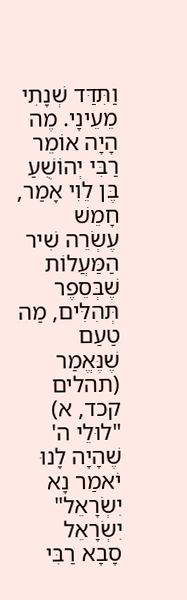וַתִּדַּד שְׁנָתִי מֵעֵינָי. מֶה הָיָה אוֹמֵר רַבִּי יְהוֹשֻׁעַ בֶּן לֵוִי אָמַר, חָמֵשׁ עֶשְׂרֵה שִׁיר הַמַּעֲלוֹת שֶׁבְּסֵפֶר תְּהִלִּים, מַה טַעַם שֶׁנֶּאֱמַר (תהלים קכד, א) "לוּלֵי ה' שֶׁהָיָה לָנוּ יֹאמַר נָא יִשְׂרָאֵל" יִשְׂרָאֵל סָבָא רַבִּי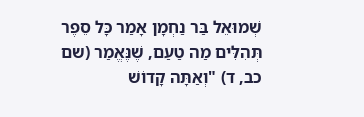שְׁמוּאֵל בַּר נַחְמָן אָמַר כָּל סֵפֶר תְּהִלִּים מַה טַעַם, שֶׁנֶּאֱמַר (שם כב, ד) "וְאַתָּה קָדוֹשׁ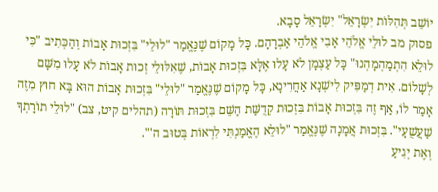יוֹשֵׁב תְּהִלּוֹת יִשְׂרָאֵל" יִשְׂרָאֵל סָבָא.
פסוק מב לוּלֵי אֱלֹהֵי אָבִי אֱלֹהֵי אַבְרָהָם. כָּל מָקוֹם שֶׁנֶּאֱמַר "לוּלֵי" בִּזְכוּת אָבוֹת וְהַכְּתִיב "כִּי לוּלֵא הִתְמַהְמָהְנוּ" כָּל עַצְמָן לֹא עָלוּ אֶלָּא בִּזְכוּת אָבוֹת, שֶׁאִלּוּלֵי זְכוּת אָבוֹת לֹא עָלוּ מִשָּׁם לְשָׁלוֹם. אִית דְמַפִּיק לִישְׁנָא אַחֲרִינָא, כָּל מָקוֹם שֶׁנֶּאֱמַר "לוּלֵי" בִּזְכוּת אָבוֹת הוּא בָּא חוּץ מִזֶה אָמַר לוֹ, אַף זֶה בִּזְכוּת אָבוֹת בִּזְכוּת קְדֻשַּׁת הַשֵּׁם בִּזְכוּת תּוֹרָה (תהלים קיט, צב) "לוּלֵי תוֹרָתְךָ שַׁעֲשֻׁעָי". בִּזְכוּת אֲמָנָה שֶׁנֶּאֱמַר "לוּלֵא הֶאֱמַנְתִּי לִרְאוֹת בְּטוּב ה'".
וְאֶת יְגִיעַ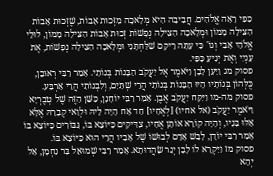כַּפַּי רָאָה אֱלֹהִים. חֲבִיבָה הִיא מְלָאכָה מִזְּכוּת אָבוֹת, שֶׁזְּכוּת אָבוֹת הִצִּילָה מָמוֹן וּמְלָאכָה הִצִּילָה נְפָשׁוֹת זְכוּת אָבוֹת הִצִּילָה מָמוֹן, לוּלֵי אֱלֹהֵי אָבִי וְגוֹ' כִּי עַתָּה רֵיקָם שִׁלַּחְתָּנִי וּמְלָאכָה הִצִּילָה נְפָשׁוֹת, אֶת עָנְיִי וְאֶת יְגִיעַ כַּפַּי.
פסוק מג וַיַּעַן לָבָן וַיֹּאמֶר אֶל יַעֲקֹב הַבָּנוֹת בְּנוֹתַי. אָמַר רַבִּי רְאוּבֵן, כֻּלְּהוֹן בְּנוֹתָיו הָיוּ הַבָּנוֹת בְּנוֹתַי הֲרֵי שְׁתַּיִם, וְלִבְנוֹתַי הֲרֵי אַרְבַּע.
פסוק מה-מו וַיִּקַּח יַעֲקֹב אֶבֶן. אָמַר רַבִּי יוֹחָנָן, כַּשֵּׁן הַזֶּה שֶׁל טְבֶרְיָא וַיֹּאמֶר יַעֲקֹב (אל אחיו) [לְאֶחָיו] חַד אָח הָיָה לֵיהּ וּלְוַאי קְבָרֵהּ אֶלָּא אֵלּוּ בָּנָיו, וְהָיָה קוֹרֵא אוֹתָן אֶחָיו, צַדִּיקִים כַּיּוֹצֵא בּוֹ, גִּבּוֹרִים כַּיּוֹצֵא בּוֹ אָמַר רַבִּי יוֹדָן, לָבַשׁ אָדָם לְבוּשׁוֹ שֶׁל אָבִיו הֲרֵי הוּא כַּיּוֹצֵא בּוֹ.
פסוק מז וַיִּקְרָא לוֹ לָבָן יְגַר שָׂהֲדוּתָא. אָמַר רַבִּי שְׁמוּאֵל בַּר נַחְמָן, אַל יְהֵא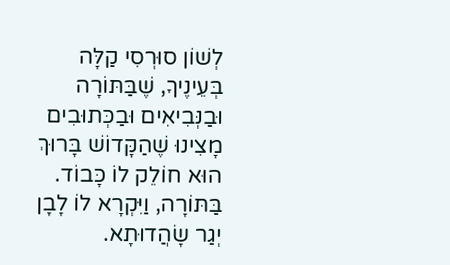לְשׁוֹן סוּרְסִי קַלָּה בְּעֵינֶיךָ, שֶׁבַּתּוֹרָה וּבַנְּבִיאִים וּבַכְּתוּבִים מָצִינוּ שֶׁהַקָּדוֹשׁ בָּרוּךְ הוּא חוֹלֵק לוֹ כָּבוֹד. בַּתּוֹרָה, וַיִּקְרָא לוֹ לָבָן יְגַר שָׂהֲדוּתָא.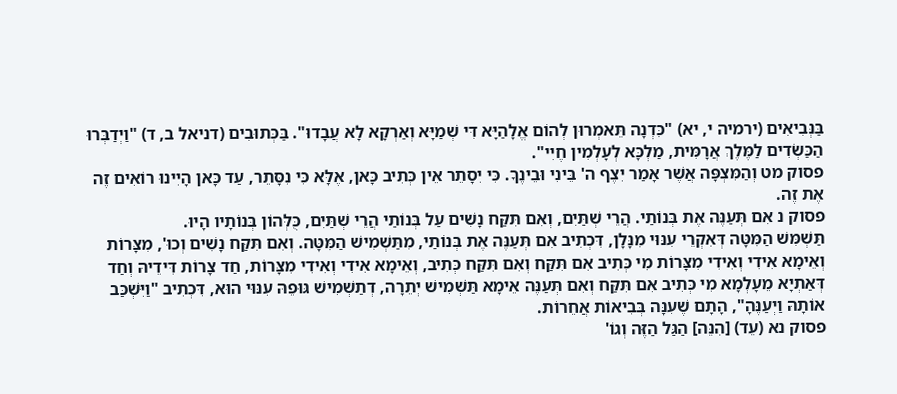בַּנְּבִיאִים (ירמיה י, יא) "כִּדְנָה תֵּאמְרוּן לְהוֹם אֱלָהַיָּא דִּי שְׁמַיָּא וְאַרְקָא לָא עֲבָדוּ". בַּכְּתוּבִים (דניאל ב, ד) "וַיְדַבְּרוּ הַכַּשְׂדִים לַמֶּלֶךְ אֲרָמִּית, מַלְכָּא לְעָלְמִין חֶיִי".
פסוק מט וְהַמִּצְפָּה אֲשֶׁר אָמַר יִצֶף ה' בֵּינִי וּבֵינֶךָ. כִּי יִסָתֵר אֵין כְּתִיב כָּאן, אֶלָּא כִּי נִסָּתֵר, עַד כָּאן הָיִינוּ רוֹאִים זֶה אֶת זֶה.
פסוק נ אִם תְּעַנֶּה אֶת בְּנוֹתַי. הֲרֵי שְׁתַּיִם, וְאִם תִּקַּח נָשִׁים עַל בְּנוֹתַי הֲרֵי שְׁתַּיִם, כֻּלְּהוֹן בְּנוֹתָיו הָיוּ.
תַּשְׁמִּשׁ הַמִּטָּה דְּאִקְרֵי עִנּוּי מִנָּלָן, דִּכְתִיב אִם תְּעַנֶּה אֶת בְּנוֹתַי, מִתַּשְׁמִישׁ הַמִּטָּה. וְאִם תִּקַּח נָשִׁים וְכוּ', מִצָּרוֹת וְאֵימָא אִידִי וְאִידִי מִצָּרוֹת מִי כְּתִיב אִם תִּקַּח וְאִם תִּקַּח כְּתִיב, וְאֵימָא אִידִי וְאִידִי מִצָּרוֹת, חַד צָרוֹת דִּידֵיהּ וְחַד דְּאַתְיָא מֵעָלְמָא מִי כְּתִיב אִם תִּקַּח וְאִם תְּעַנֶּה אֵימָא תַּשְׁמִישׁ יְתֵרָה, דְתַשְׁמִישׁ גּוּפֵהּ עִנּוּי הוּא, דִּכְתִיב "וַיִּשְׁכַּב אוֹתָהּ וַיְעַנֶּהָ", הָתָם שֶׁעִנָּה בְּבִיאוֹת אֲחֵרוֹת.
פסוק נא (עֵד) [הִנֵּה] הַגַּל הַזֶּה וְגוֹ'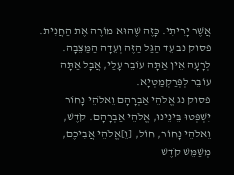אֲשֶׁר יָרִיתִי. כָּזֶה שֶׁהוּא מוֹרֶה אֶת הַחֲנִית.
פסוק נב עֵד הַגַּל הַזֶּה וְעֵדָה הַמַּצֵּבָה. לְרָעָה אֵין אַתָּה עוֹבֵר עָלַי, אֲבָל אַתָּה עוֹבֵר לְפְּרַקְמַטְיָא.
פסוק נג אֱלֹהֵי אַבְרָהָם וֵאלֹהֵי נָחוֹר יִשְׁפְּטוּ בֵּינֵינוּ, אֱלֹהֵי אַבְרָהָם. קֹדֶשׁ, וֵאלֹהֵי נָחוֹר, חוֹל, [וֵ]אֱלֹהֵי אֲבִיכֶם, מְשַׁמֵּשׁ קֹדֶשׁ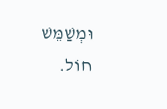וּמְשַׁמֵּשׁ חוֹל.